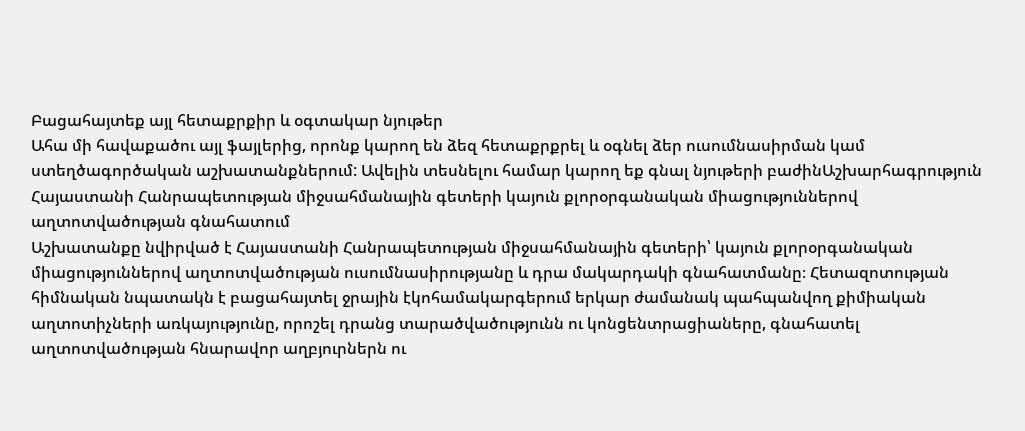Բացահայտեք այլ հետաքրքիր և օգտակար նյութեր
Ահա մի հավաքածու այլ ֆայլերից, որոնք կարող են ձեզ հետաքրքրել և օգնել ձեր ուսումնասիրման կամ ստեղծագործական աշխատանքներում: Ավելին տեսնելու համար կարող եք գնալ նյութերի բաժինԱշխարհագրություն
Հայաստանի Հանրապետության միջսահմանային գետերի կայուն քլորօրգանական միացություններով աղտոտվածության գնահատում
Աշխատանքը նվիրված է Հայաստանի Հանրապետության միջսահմանային գետերի՝ կայուն քլորօրգանական միացություններով աղտոտվածության ուսումնասիրությանը և դրա մակարդակի գնահատմանը։ Հետազոտության հիմնական նպատակն է բացահայտել ջրային էկոհամակարգերում երկար ժամանակ պահպանվող քիմիական աղտոտիչների առկայությունը, որոշել դրանց տարածվածությունն ու կոնցենտրացիաները, գնահատել աղտոտվածության հնարավոր աղբյուրներն ու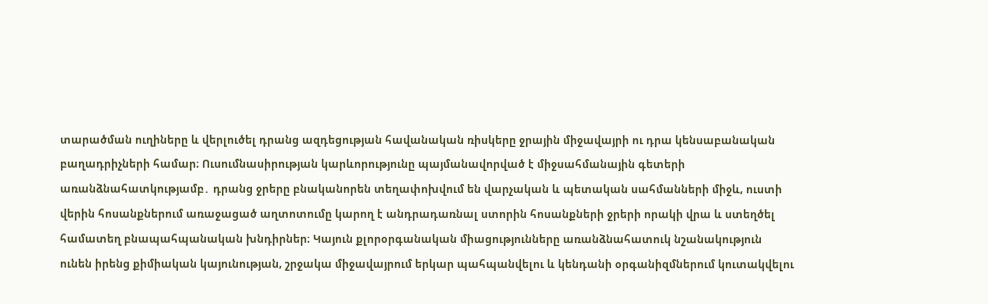տարածման ուղիները և վերլուծել դրանց ազդեցության հավանական ռիսկերը ջրային միջավայրի ու դրա կենսաբանական բաղադրիչների համար։ Ուսումնասիրության կարևորությունը պայմանավորված է միջսահմանային գետերի առանձնահատկությամբ․ դրանց ջրերը բնականորեն տեղափոխվում են վարչական և պետական սահմանների միջև, ուստի վերին հոսանքներում առաջացած աղտոտումը կարող է անդրադառնալ ստորին հոսանքների ջրերի որակի վրա և ստեղծել համատեղ բնապահպանական խնդիրներ։ Կայուն քլորօրգանական միացությունները առանձնահատուկ նշանակություն ունեն իրենց քիմիական կայունության, շրջակա միջավայրում երկար պահպանվելու և կենդանի օրգանիզմներում կուտակվելու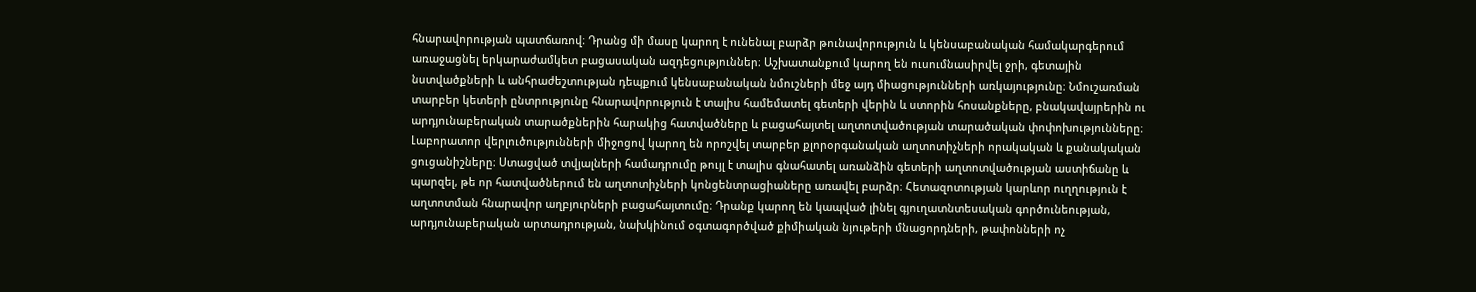հնարավորության պատճառով։ Դրանց մի մասը կարող է ունենալ բարձր թունավորություն և կենսաբանական համակարգերում առաջացնել երկարաժամկետ բացասական ազդեցություններ։ Աշխատանքում կարող են ուսումնասիրվել ջրի, գետային նստվածքների և անհրաժեշտության դեպքում կենսաբանական նմուշների մեջ այդ միացությունների առկայությունը։ Նմուշառման տարբեր կետերի ընտրությունը հնարավորություն է տալիս համեմատել գետերի վերին և ստորին հոսանքները, բնակավայրերին ու արդյունաբերական տարածքներին հարակից հատվածները և բացահայտել աղտոտվածության տարածական փոփոխությունները։ Լաբորատոր վերլուծությունների միջոցով կարող են որոշվել տարբեր քլորօրգանական աղտոտիչների որակական և քանակական ցուցանիշները։ Ստացված տվյալների համադրումը թույլ է տալիս գնահատել առանձին գետերի աղտոտվածության աստիճանը և պարզել, թե որ հատվածներում են աղտոտիչների կոնցենտրացիաները առավել բարձր։ Հետազոտության կարևոր ուղղություն է աղտոտման հնարավոր աղբյուրների բացահայտումը։ Դրանք կարող են կապված լինել գյուղատնտեսական գործունեության, արդյունաբերական արտադրության, նախկինում օգտագործված քիմիական նյութերի մնացորդների, թափոնների ոչ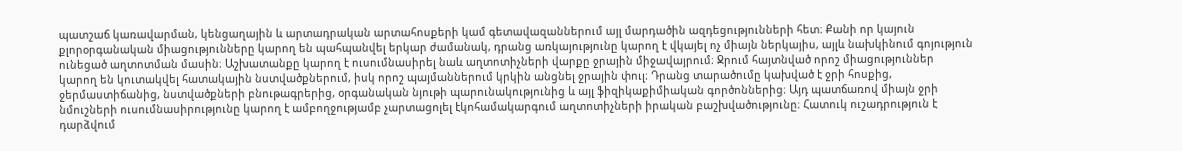պատշաճ կառավարման, կենցաղային և արտադրական արտահոսքերի կամ գետավազաններում այլ մարդածին ազդեցությունների հետ։ Քանի որ կայուն քլորօրգանական միացությունները կարող են պահպանվել երկար ժամանակ, դրանց առկայությունը կարող է վկայել ոչ միայն ներկայիս, այլև նախկինում գոյություն ունեցած աղտոտման մասին։ Աշխատանքը կարող է ուսումնասիրել նաև աղտոտիչների վարքը ջրային միջավայրում։ Ջրում հայտնված որոշ միացություններ կարող են կուտակվել հատակային նստվածքներում, իսկ որոշ պայմաններում կրկին անցնել ջրային փուլ։ Դրանց տարածումը կախված է ջրի հոսքից, ջերմաստիճանից, նստվածքների բնութագրերից, օրգանական նյութի պարունակությունից և այլ ֆիզիկաքիմիական գործոններից։ Այդ պատճառով միայն ջրի նմուշների ուսումնասիրությունը կարող է ամբողջությամբ չարտացոլել էկոհամակարգում աղտոտիչների իրական բաշխվածությունը։ Հատուկ ուշադրություն է դարձվում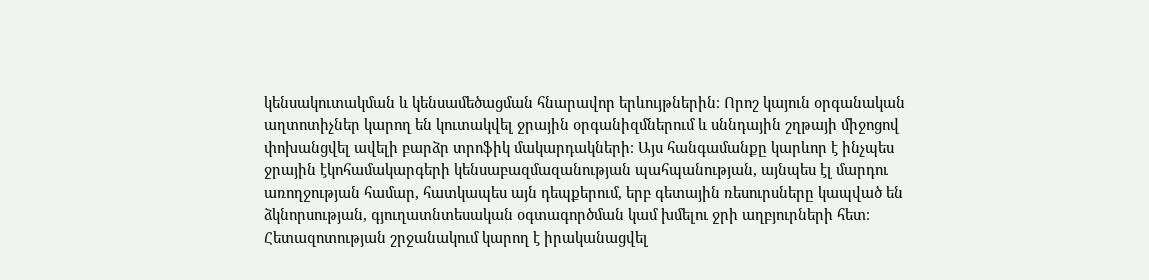կենսակուտակման և կենսամեծացման հնարավոր երևույթներին։ Որոշ կայուն օրգանական աղտոտիչներ կարող են կուտակվել ջրային օրգանիզմներում և սննդային շղթայի միջոցով փոխանցվել ավելի բարձր տրոֆիկ մակարդակների։ Այս հանգամանքը կարևոր է ինչպես ջրային էկոհամակարգերի կենսաբազմազանության պահպանության, այնպես էլ մարդու առողջության համար, հատկապես այն դեպքերում, երբ գետային ռեսուրսները կապված են ձկնորսության, գյուղատնտեսական օգտագործման կամ խմելու ջրի աղբյուրների հետ։ Հետազոտության շրջանակում կարող է իրականացվել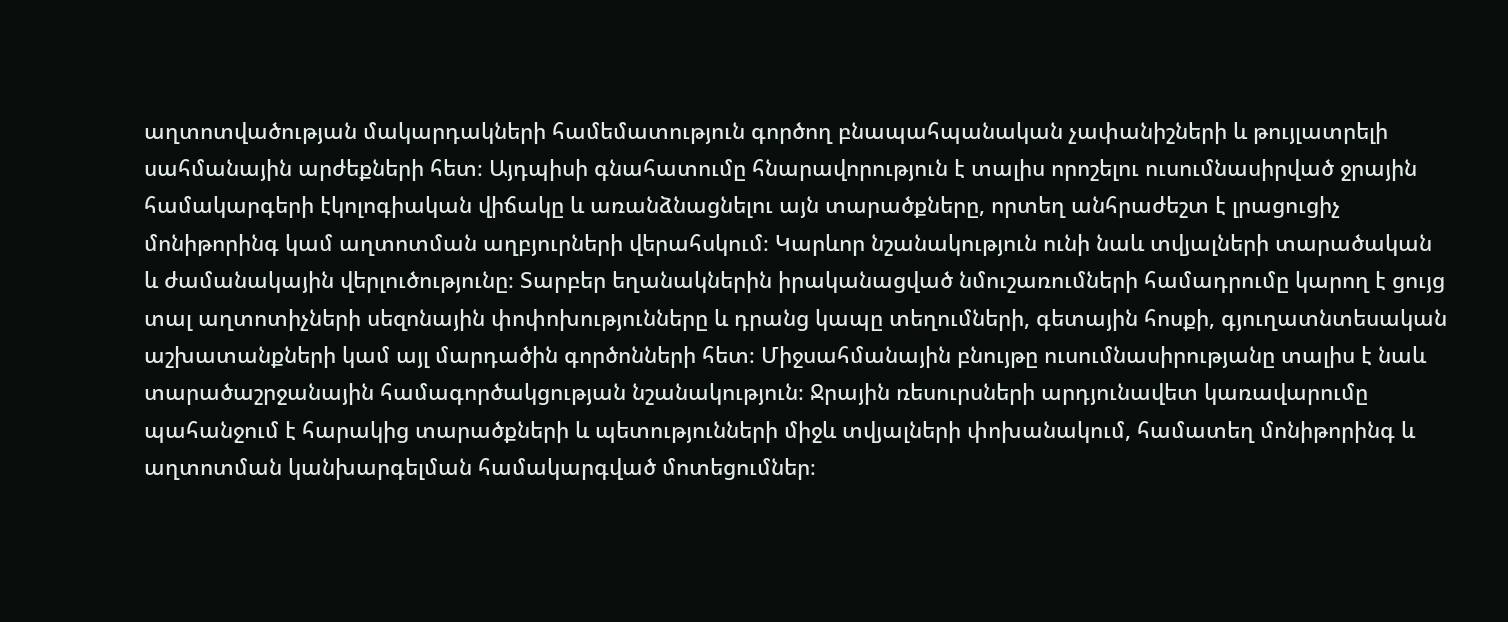աղտոտվածության մակարդակների համեմատություն գործող բնապահպանական չափանիշների և թույլատրելի սահմանային արժեքների հետ։ Այդպիսի գնահատումը հնարավորություն է տալիս որոշելու ուսումնասիրված ջրային համակարգերի էկոլոգիական վիճակը և առանձնացնելու այն տարածքները, որտեղ անհրաժեշտ է լրացուցիչ մոնիթորինգ կամ աղտոտման աղբյուրների վերահսկում։ Կարևոր նշանակություն ունի նաև տվյալների տարածական և ժամանակային վերլուծությունը։ Տարբեր եղանակներին իրականացված նմուշառումների համադրումը կարող է ցույց տալ աղտոտիչների սեզոնային փոփոխությունները և դրանց կապը տեղումների, գետային հոսքի, գյուղատնտեսական աշխատանքների կամ այլ մարդածին գործոնների հետ։ Միջսահմանային բնույթը ուսումնասիրությանը տալիս է նաև տարածաշրջանային համագործակցության նշանակություն։ Ջրային ռեսուրսների արդյունավետ կառավարումը պահանջում է հարակից տարածքների և պետությունների միջև տվյալների փոխանակում, համատեղ մոնիթորինգ և աղտոտման կանխարգելման համակարգված մոտեցումներ։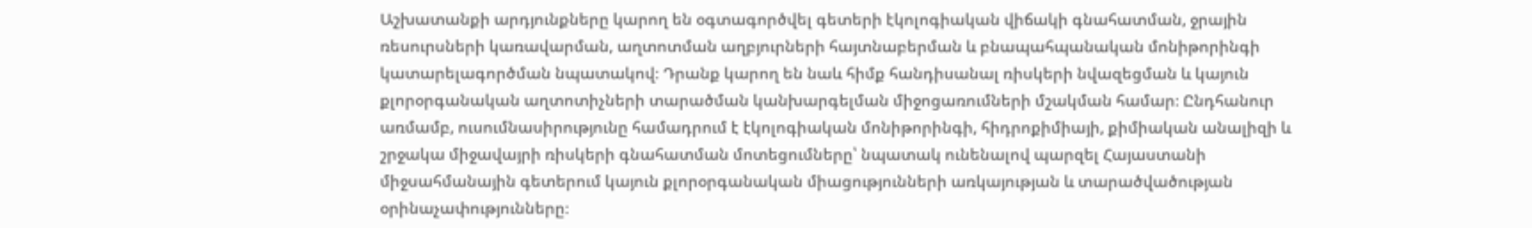Աշխատանքի արդյունքները կարող են օգտագործվել գետերի էկոլոգիական վիճակի գնահատման, ջրային ռեսուրսների կառավարման, աղտոտման աղբյուրների հայտնաբերման և բնապահպանական մոնիթորինգի կատարելագործման նպատակով։ Դրանք կարող են նաև հիմք հանդիսանալ ռիսկերի նվազեցման և կայուն քլորօրգանական աղտոտիչների տարածման կանխարգելման միջոցառումների մշակման համար։ Ընդհանուր առմամբ, ուսումնասիրությունը համադրում է էկոլոգիական մոնիթորինգի, հիդրոքիմիայի, քիմիական անալիզի և շրջակա միջավայրի ռիսկերի գնահատման մոտեցումները՝ նպատակ ունենալով պարզել Հայաստանի միջսահմանային գետերում կայուն քլորօրգանական միացությունների առկայության և տարածվածության օրինաչափությունները։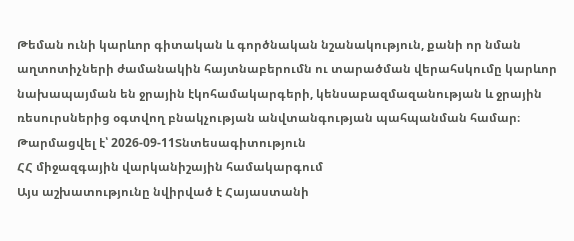Թեման ունի կարևոր գիտական և գործնական նշանակություն, քանի որ նման աղտոտիչների ժամանակին հայտնաբերումն ու տարածման վերահսկումը կարևոր նախապայման են ջրային էկոհամակարգերի, կենսաբազմազանության և ջրային ռեսուրսներից օգտվող բնակչության անվտանգության պահպանման համար։
Թարմացվել է՝ 2026-09-11Տնտեսագիտություն
ՀՀ միջազգային վարկանիշային համակարգում
Այս աշխատությունը նվիրված է Հայաստանի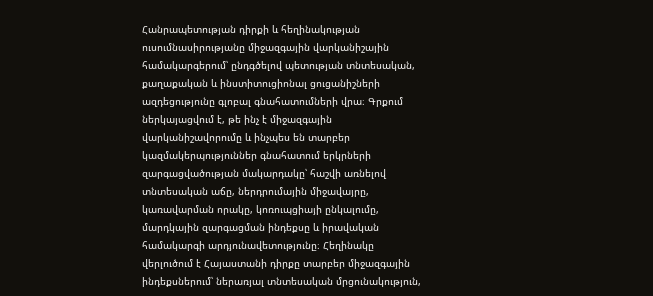Հանրապետության դիրքի և հեղինակության ուսումնասիրությանը միջազգային վարկանիշային համակարգերում՝ ընդգծելով պետության տնտեսական, քաղաքական և ինստիտուցիոնալ ցուցանիշների ազդեցությունը գլոբալ գնահատումների վրա։ Գրքում ներկայացվում է, թե ինչ է միջազգային վարկանիշավորումը և ինչպես են տարբեր կազմակերպություններ գնահատում երկրների զարգացվածության մակարդակը՝ հաշվի առնելով տնտեսական աճը, ներդրումային միջավայրը, կառավարման որակը, կոռուպցիայի ընկալումը, մարդկային զարգացման ինդեքսը և իրավական համակարգի արդյունավետությունը։ Հեղինակը վերլուծում է Հայաստանի դիրքը տարբեր միջազգային ինդեքսներում՝ ներառյալ տնտեսական մրցունակություն,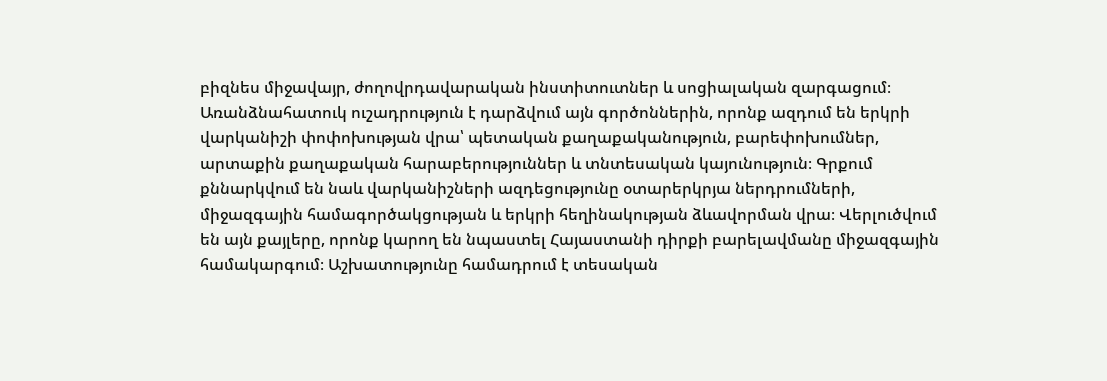բիզնես միջավայր, ժողովրդավարական ինստիտուտներ և սոցիալական զարգացում։ Առանձնահատուկ ուշադրություն է դարձվում այն գործոններին, որոնք ազդում են երկրի վարկանիշի փոփոխության վրա՝ պետական քաղաքականություն, բարեփոխումներ, արտաքին քաղաքական հարաբերություններ և տնտեսական կայունություն։ Գրքում քննարկվում են նաև վարկանիշների ազդեցությունը օտարերկրյա ներդրումների, միջազգային համագործակցության և երկրի հեղինակության ձևավորման վրա։ Վերլուծվում են այն քայլերը, որոնք կարող են նպաստել Հայաստանի դիրքի բարելավմանը միջազգային համակարգում։ Աշխատությունը համադրում է տեսական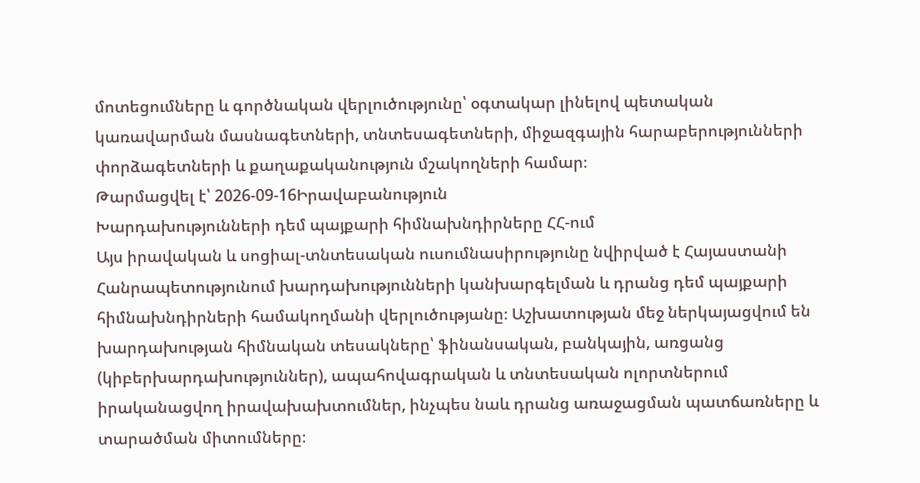մոտեցումները և գործնական վերլուծությունը՝ օգտակար լինելով պետական կառավարման մասնագետների, տնտեսագետների, միջազգային հարաբերությունների փորձագետների և քաղաքականություն մշակողների համար։
Թարմացվել է՝ 2026-09-16Իրավաբանություն
Խարդախությունների դեմ պայքարի հիմնախնդիրները ՀՀ-ում
Այս իրավական և սոցիալ-տնտեսական ուսումնասիրությունը նվիրված է Հայաստանի Հանրապետությունում խարդախությունների կանխարգելման և դրանց դեմ պայքարի հիմնախնդիրների համակողմանի վերլուծությանը։ Աշխատության մեջ ներկայացվում են խարդախության հիմնական տեսակները՝ ֆինանսական, բանկային, առցանց (կիբերխարդախություններ), ապահովագրական և տնտեսական ոլորտներում իրականացվող իրավախախտումներ, ինչպես նաև դրանց առաջացման պատճառները և տարածման միտումները։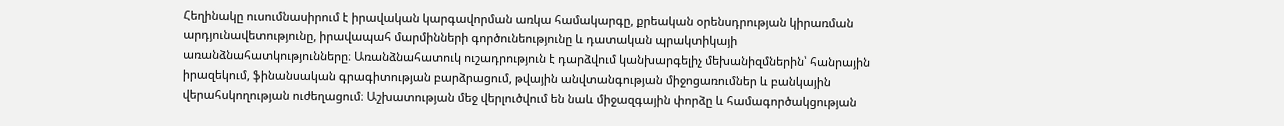Հեղինակը ուսումնասիրում է իրավական կարգավորման առկա համակարգը, քրեական օրենսդրության կիրառման արդյունավետությունը, իրավապահ մարմինների գործունեությունը և դատական պրակտիկայի առանձնահատկությունները։ Առանձնահատուկ ուշադրություն է դարձվում կանխարգելիչ մեխանիզմներին՝ հանրային իրազեկում, ֆինանսական գրագիտության բարձրացում, թվային անվտանգության միջոցառումներ և բանկային վերահսկողության ուժեղացում։ Աշխատության մեջ վերլուծվում են նաև միջազգային փորձը և համագործակցության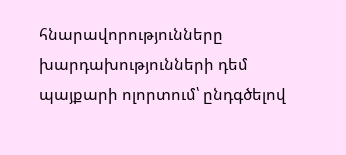հնարավորությունները խարդախությունների դեմ պայքարի ոլորտում՝ ընդգծելով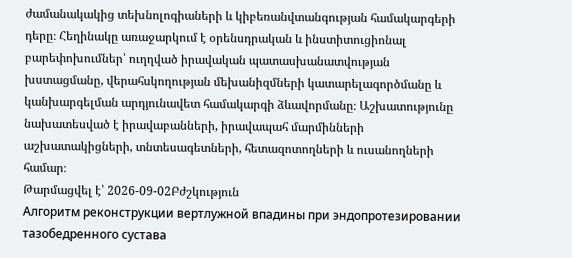ժամանակակից տեխնոլոգիաների և կիբեռանվտանգության համակարգերի դերը։ Հեղինակը առաջարկում է օրենսդրական և ինստիտուցիոնալ բարեփոխումներ՝ ուղղված իրավական պատասխանատվության խստացմանը, վերահսկողության մեխանիզմների կատարելագործմանը և կանխարգելման արդյունավետ համակարգի ձևավորմանը։ Աշխատությունը նախատեսված է իրավաբանների, իրավապահ մարմինների աշխատակիցների, տնտեսագետների, հետազոտողների և ուսանողների համար։
Թարմացվել է՝ 2026-09-02Բժշկություն
Алгоритм реконструкции вертлужной впадины при эндопротезировании тазобедренного сустава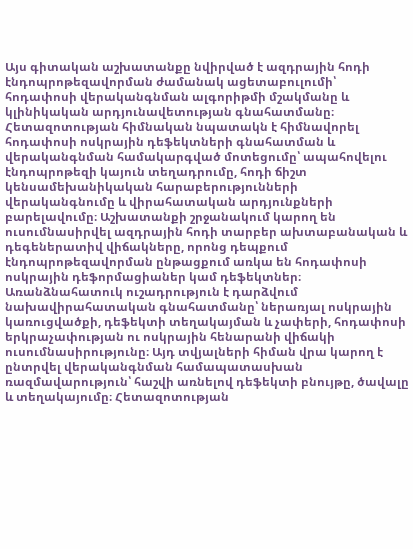Այս գիտական աշխատանքը նվիրված է ազդրային հոդի էնդոպրոթեզավորման ժամանակ ացետաբուլումի՝ հոդափոսի վերականգնման ալգորիթմի մշակմանը և կլինիկական արդյունավետության գնահատմանը։ Հետազոտության հիմնական նպատակն է հիմնավորել հոդափոսի ոսկրային դեֆեկտների գնահատման և վերականգնման համակարգված մոտեցումը՝ ապահովելու էնդոպրոթեզի կայուն տեղադրումը, հոդի ճիշտ կենսամեխանիկական հարաբերությունների վերականգնումը և վիրահատական արդյունքների բարելավումը։ Աշխատանքի շրջանակում կարող են ուսումնասիրվել ազդրային հոդի տարբեր ախտաբանական և դեգեներատիվ վիճակները, որոնց դեպքում էնդոպրոթեզավորման ընթացքում առկա են հոդափոսի ոսկրային դեֆորմացիաներ կամ դեֆեկտներ։ Առանձնահատուկ ուշադրություն է դարձվում նախավիրահատական գնահատմանը՝ ներառյալ ոսկրային կառուցվածքի, դեֆեկտի տեղակայման և չափերի, հոդափոսի երկրաչափության ու ոսկրային հենարանի վիճակի ուսումնասիրությունը։ Այդ տվյալների հիման վրա կարող է ընտրվել վերականգնման համապատասխան ռազմավարություն՝ հաշվի առնելով դեֆեկտի բնույթը, ծավալը և տեղակայումը։ Հետազոտության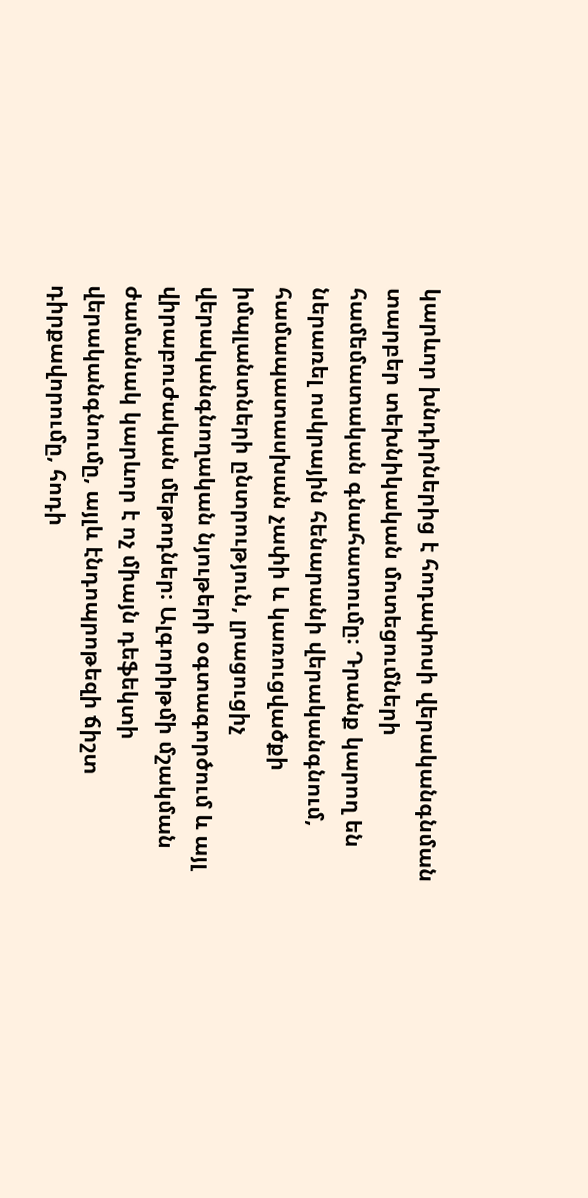կարևոր խնդիրներից է հոդափոսի վերականգնման տարբեր տեխնիկական մոտեցումների համեմատական գնահատումը։ Դրանք կարող են ներառել ոսկրային հենարանի վերականգնում, համապատասխան չափի և կառուցվածքի իմպլանտների ընտրություն, լրացուցիչ վերականգնողական նյութերի օգտագործում և այլ վիրաբուժական մեթոդներ։ Ալգորիթմի մշակման ժամանակ կարևոր է ոչ միայն դեֆեկտի վերականգնումը, այլև էնդոպրոթեզի ճիշտ դիրքավորումը, հոդի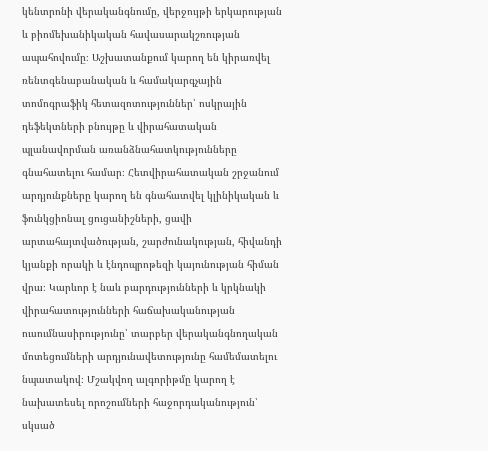կենտրոնի վերականգնումը, վերջույթի երկարության և բիոմեխանիկական հավասարակշռության ապահովումը։ Աշխատանքում կարող են կիրառվել ռենտգենաբանական և համակարգչային տոմոգրաֆիկ հետազոտություններ՝ ոսկրային դեֆեկտների բնույթը և վիրահատական պլանավորման առանձնահատկությունները գնահատելու համար։ Հետվիրահատական շրջանում արդյունքները կարող են գնահատվել կլինիկական և ֆունկցիոնալ ցուցանիշների, ցավի արտահայտվածության, շարժունակության, հիվանդի կյանքի որակի և էնդոպրոթեզի կայունության հիման վրա։ Կարևոր է նաև բարդությունների և կրկնակի վիրահատությունների հաճախականության ուսումնասիրությունը՝ տարբեր վերականգնողական մոտեցումների արդյունավետությունը համեմատելու նպատակով։ Մշակվող ալգորիթմը կարող է նախատեսել որոշումների հաջորդականություն՝ սկսած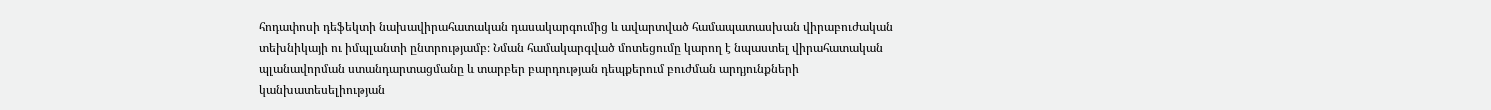հոդափոսի դեֆեկտի նախավիրահատական դասակարգումից և ավարտված համապատասխան վիրաբուժական տեխնիկայի ու իմպլանտի ընտրությամբ։ Նման համակարգված մոտեցումը կարող է նպաստել վիրահատական պլանավորման ստանդարտացմանը և տարբեր բարդության դեպքերում բուժման արդյունքների կանխատեսելիության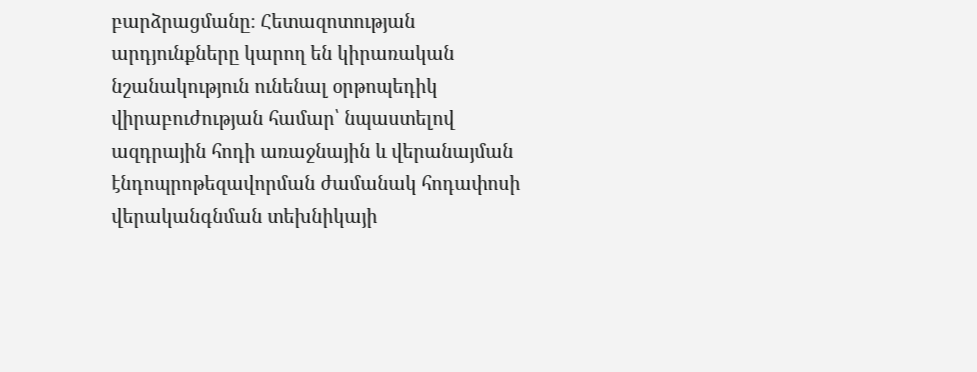բարձրացմանը։ Հետազոտության արդյունքները կարող են կիրառական նշանակություն ունենալ օրթոպեդիկ վիրաբուժության համար՝ նպաստելով ազդրային հոդի առաջնային և վերանայման էնդոպրոթեզավորման ժամանակ հոդափոսի վերականգնման տեխնիկայի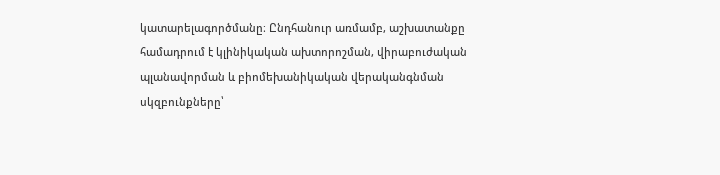կատարելագործմանը։ Ընդհանուր առմամբ, աշխատանքը համադրում է կլինիկական ախտորոշման, վիրաբուժական պլանավորման և բիոմեխանիկական վերականգնման սկզբունքները՝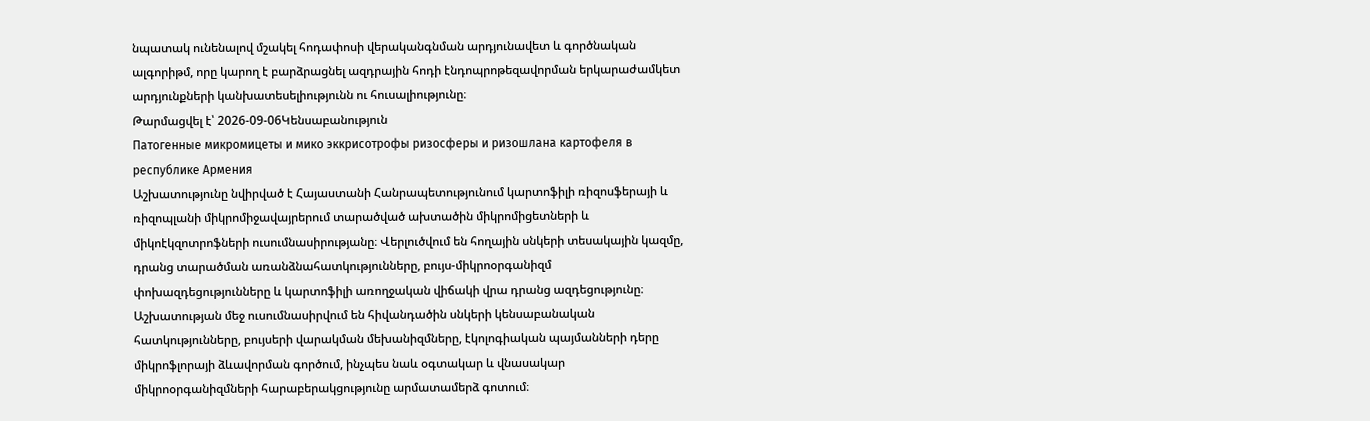նպատակ ունենալով մշակել հոդափոսի վերականգնման արդյունավետ և գործնական ալգորիթմ, որը կարող է բարձրացնել ազդրային հոդի էնդոպրոթեզավորման երկարաժամկետ արդյունքների կանխատեսելիությունն ու հուսալիությունը։
Թարմացվել է՝ 2026-09-06Կենսաբանություն
Патогенные микромицеты и мико эккрисотрофы ризосферы и ризошлана картофеля в республике Армения
Աշխատությունը նվիրված է Հայաստանի Հանրապետությունում կարտոֆիլի ռիզոսֆերայի և ռիզոպլանի միկրոմիջավայրերում տարածված ախտածին միկրոմիցետների և միկոէկզոտրոֆների ուսումնասիրությանը։ Վերլուծվում են հողային սնկերի տեսակային կազմը, դրանց տարածման առանձնահատկությունները, բույս-միկրոօրգանիզմ փոխազդեցությունները և կարտոֆիլի առողջական վիճակի վրա դրանց ազդեցությունը։ Աշխատության մեջ ուսումնասիրվում են հիվանդածին սնկերի կենսաբանական հատկությունները, բույսերի վարակման մեխանիզմները, էկոլոգիական պայմանների դերը միկրոֆլորայի ձևավորման գործում, ինչպես նաև օգտակար և վնասակար միկրոօրգանիզմների հարաբերակցությունը արմատամերձ գոտում։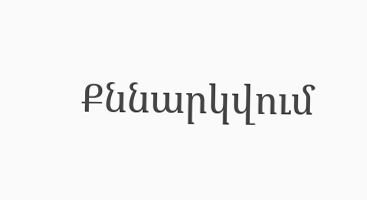Քննարկվում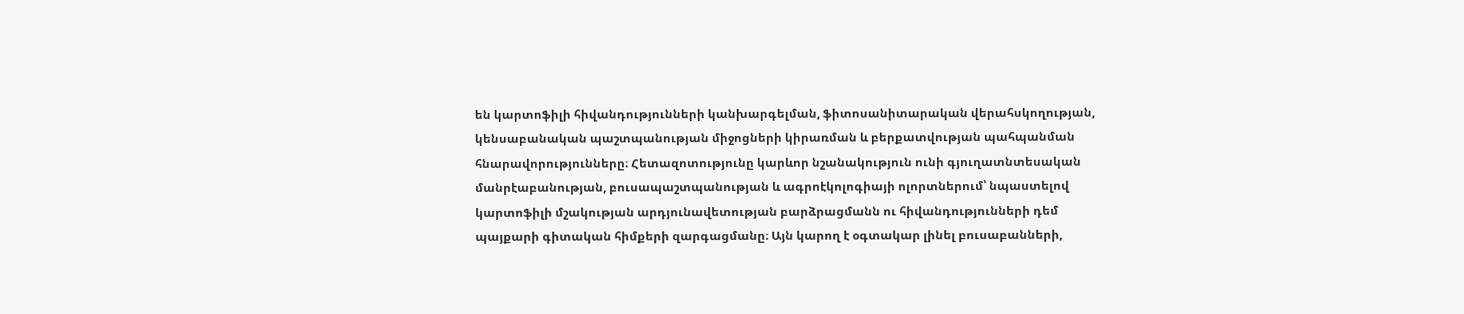են կարտոֆիլի հիվանդությունների կանխարգելման, ֆիտոսանիտարական վերահսկողության, կենսաբանական պաշտպանության միջոցների կիրառման և բերքատվության պահպանման հնարավորությունները։ Հետազոտությունը կարևոր նշանակություն ունի գյուղատնտեսական մանրէաբանության, բուսապաշտպանության և ագրոէկոլոգիայի ոլորտներում՝ նպաստելով կարտոֆիլի մշակության արդյունավետության բարձրացմանն ու հիվանդությունների դեմ պայքարի գիտական հիմքերի զարգացմանը։ Այն կարող է օգտակար լինել բուսաբանների,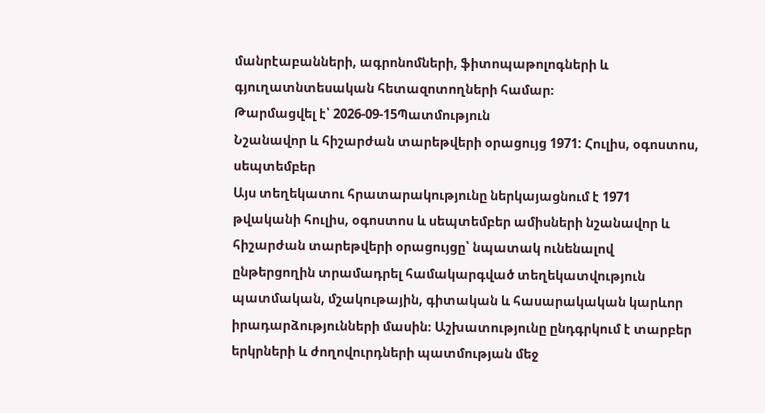մանրէաբանների, ագրոնոմների, ֆիտոպաթոլոգների և գյուղատնտեսական հետազոտողների համար։
Թարմացվել է՝ 2026-09-15Պատմություն
Նշանավոր և հիշարժան տարեթվերի օրացույց 1971: Հուլիս, օգոստոս, սեպտեմբեր
Այս տեղեկատու հրատարակությունը ներկայացնում է 1971 թվականի հուլիս, օգոստոս և սեպտեմբեր ամիսների նշանավոր և հիշարժան տարեթվերի օրացույցը՝ նպատակ ունենալով ընթերցողին տրամադրել համակարգված տեղեկատվություն պատմական, մշակութային, գիտական և հասարակական կարևոր իրադարձությունների մասին։ Աշխատությունը ընդգրկում է տարբեր երկրների և ժողովուրդների պատմության մեջ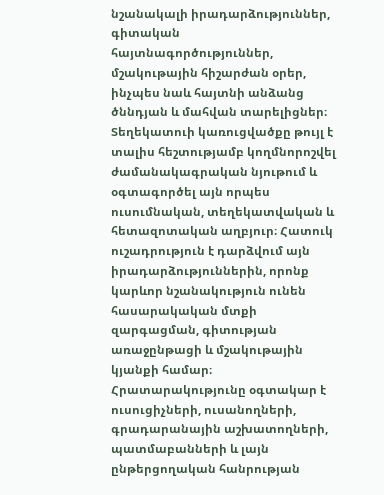նշանակալի իրադարձություններ, գիտական հայտնագործություններ, մշակութային հիշարժան օրեր, ինչպես նաև հայտնի անձանց ծննդյան և մահվան տարելիցներ։ Տեղեկատուի կառուցվածքը թույլ է տալիս հեշտությամբ կողմնորոշվել ժամանակագրական նյութում և օգտագործել այն որպես ուսումնական, տեղեկատվական և հետազոտական աղբյուր։ Հատուկ ուշադրություն է դարձվում այն իրադարձություններին, որոնք կարևոր նշանակություն ունեն հասարակական մտքի զարգացման, գիտության առաջընթացի և մշակութային կյանքի համար։ Հրատարակությունը օգտակար է ուսուցիչների, ուսանողների, գրադարանային աշխատողների, պատմաբանների և լայն ընթերցողական հանրության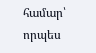համար՝ որպես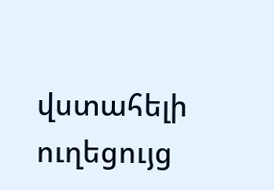վստահելի ուղեցույց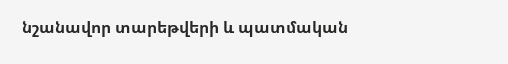նշանավոր տարեթվերի և պատմական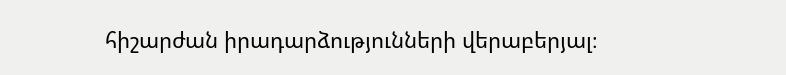հիշարժան իրադարձությունների վերաբերյալ։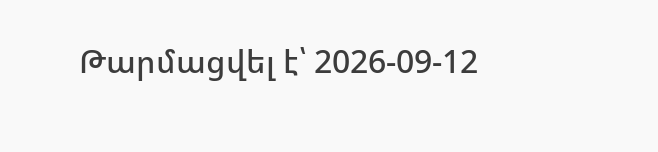Թարմացվել է՝ 2026-09-12